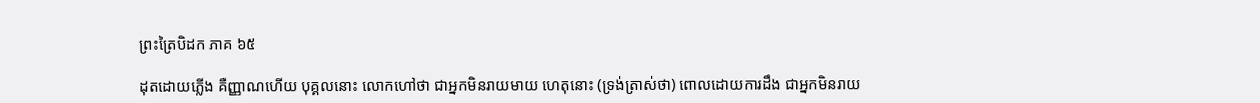ព្រះត្រៃបិដក ភាគ ៦៥

ដុតដោយភ្លើង គឺញ្ញាណហើយ បុគ្គលនោះ លោកហៅថា ជាអ្នកមិនរាយមាយ ហេតុនោះ (ទ្រង់ត្រាស់ថា) ពោលដោយការដឹង ជាអ្នកមិនរាយ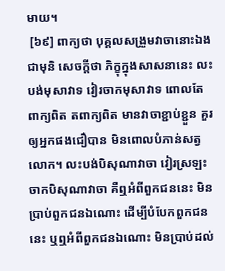មាយ។
 [៦៩] ពាក្យថា បុគ្គលសង្រួមវាចានោះឯង ជាមុនិ សេចក្តីថា ភិក្ខុក្នុងសាសនានេះ លះបង់មុសាវាទ វៀរចាកមុសាវាទ ពោលតែពាក្យពិត តពាក្យពិត មានវាចាខ្ជាប់ខ្ជួន គួរឲ្យអ្នកផងជឿបាន មិនពោលបំភាន់សត្វលោក។ លះបង់បិសុណាវាចា វៀរស្រឡះចាកបិសុណាវាចា គឺឮអំពីពួកជននេះ មិនប្រាប់ពួកជនឯណោះ ដើម្បីបំបែកពួកជននេះ ឬឮអំពីពួកជនឯណោះ មិនប្រាប់ដល់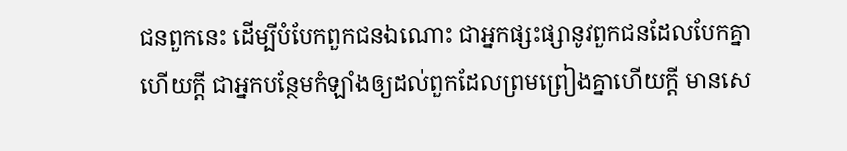ជនពួកនេះ ដើម្បីបំបែកពួកជនឯណោះ ជាអ្នកផ្សះផ្សានូវពួកជនដែលបែកគ្នាហើយក្តី ជាអ្នកបន្ថែមកំឡាំងឲ្យដល់ពួកដែលព្រមព្រៀងគ្នាហើយក្តី មានសេ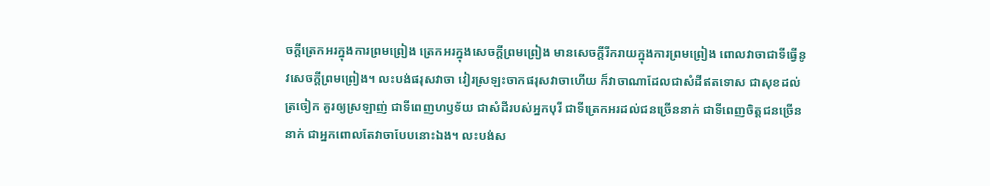ចក្តីត្រេកអរក្នុងការព្រមព្រៀង ត្រេកអរក្នុងសេចក្តីព្រមព្រៀង មានសេចក្តីរីករាយក្នុងការព្រមព្រៀង ពោលវាចាជាទីធ្វើនូវសេចក្តីព្រមព្រៀង។ លះបង់ផរុសវាចា វៀរស្រឡះចាកផរុសវាចាហើយ ក៏វាចាណាដែលជាសំដីឥតទោស ជាសុខដល់ត្រចៀក គួរឲ្យស្រឡាញ់ ជាទីពេញហឫទ័យ ជាសំដីរបស់អ្នកបុរី ជាទីត្រេកអរដល់ជនច្រើននាក់ ជាទីពេញចិត្តជនច្រើននាក់ ជាអ្នកពោលតែវាចាបែបនោះឯង។ លះបង់ស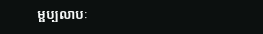ម្ផប្បលាបៈ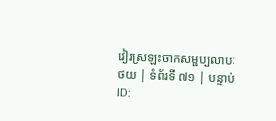វៀរស្រឡះចាកសម្ផប្បលាបៈ
ថយ | ទំព័រទី ៧១ | បន្ទាប់
ID: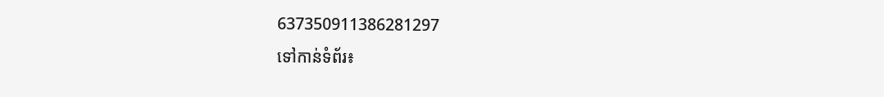637350911386281297
ទៅកាន់ទំព័រ៖